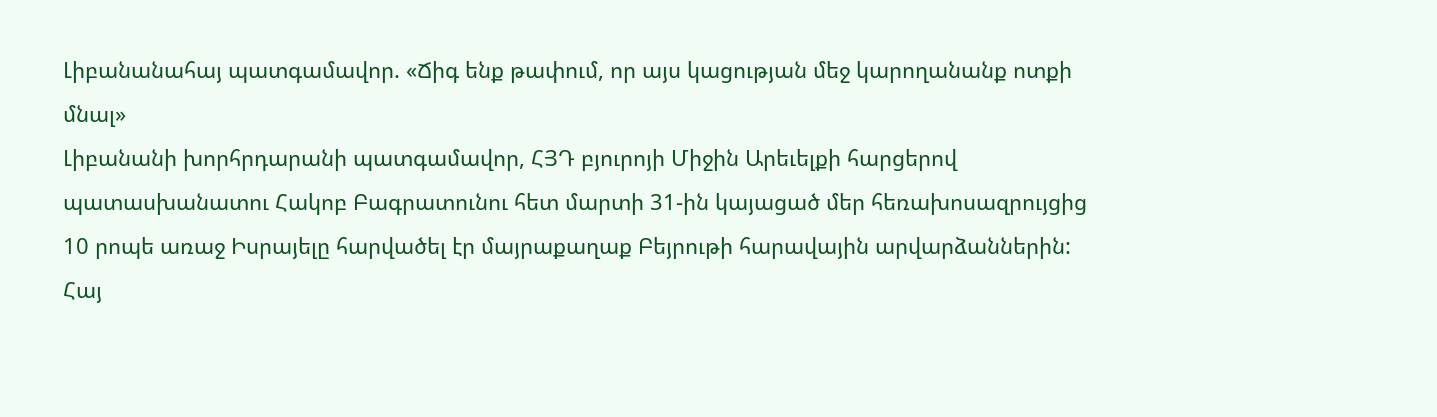Լիբանանահայ պատգամավոր. «Ճիգ ենք թափում, որ այս կացության մեջ կարողանանք ոտքի մնալ»
Լիբանանի խորհրդարանի պատգամավոր, ՀՅԴ բյուրոյի Միջին Արեւելքի հարցերով պատասխանատու Հակոբ Բագրատունու հետ մարտի 31-ին կայացած մեր հեռախոսազրույցից 10 րոպե առաջ Իսրայելը հարվածել էր մայրաքաղաք Բեյրութի հարավային արվարձաններին: Հայ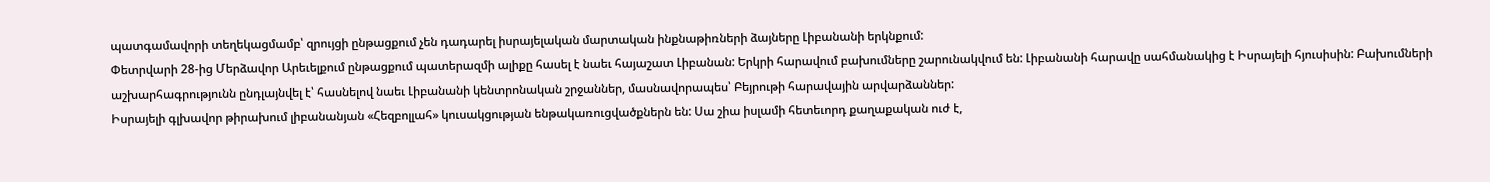պատգամավորի տեղեկացմամբ՝ զրույցի ընթացքում չեն դադարել իսրայելական մարտական ինքնաթիռների ձայները Լիբանանի երկնքում:
Փետրվարի 28-ից Մերձավոր Արեւելքում ընթացքում պատերազմի ալիքը հասել է նաեւ հայաշատ Լիբանան: Երկրի հարավում բախումները շարունակվում են: Լիբանանի հարավը սահմանակից է Իսրայելի հյուսիսին: Բախումների աշխարհագրությունն ընդլայնվել է՝ հասնելով նաեւ Լիբանանի կենտրոնական շրջաններ, մասնավորապես՝ Բեյրութի հարավային արվարձաններ:
Իսրայելի գլխավոր թիրախում լիբանանյան «Հեզբոլլահ» կուսակցության ենթակառուցվածքներն են: Սա շիա իսլամի հետեւորդ քաղաքական ուժ է,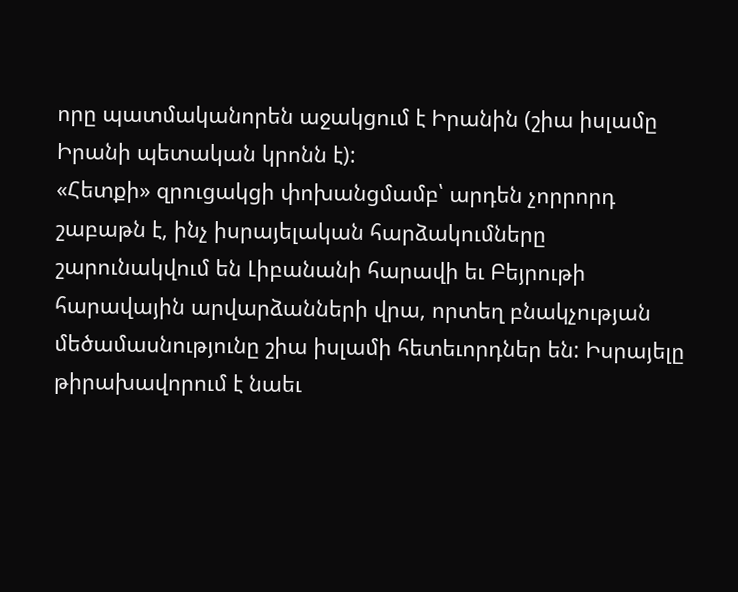որը պատմականորեն աջակցում է Իրանին (շիա իսլամը Իրանի պետական կրոնն է):
«Հետքի» զրուցակցի փոխանցմամբ՝ արդեն չորրորդ շաբաթն է, ինչ իսրայելական հարձակումները շարունակվում են Լիբանանի հարավի եւ Բեյրութի հարավային արվարձանների վրա, որտեղ բնակչության մեծամասնությունը շիա իսլամի հետեւորդներ են: Իսրայելը թիրախավորում է նաեւ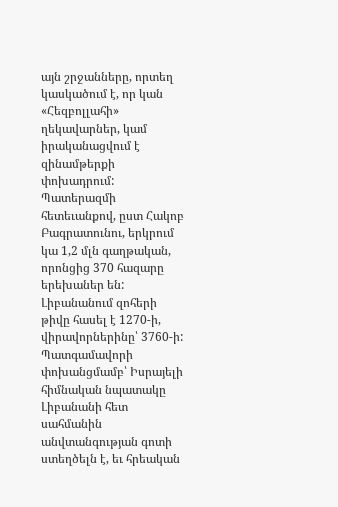այն շրջանները, որտեղ կասկածում է, որ կան «Հեզբոլլահի» ղեկավարներ, կամ իրականացվում է զինամթերքի փոխադրում:
Պատերազմի հետեւանքով, ըստ Հակոբ Բագրատունու, երկրում կա 1,2 մլն գաղթական, որոնցից 370 հազարը երեխաներ են: Լիբանանում զոհերի թիվը հասել է 1270-ի, վիրավորներինը՝ 3760-ի:
Պատգամավորի փոխանցմամբ՝ Իսրայելի հիմնական նպատակը Լիբանանի հետ սահմանին անվտանգության գոտի ստեղծելն է, եւ հրեական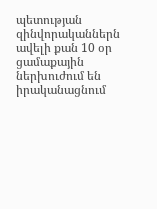պետության զինվորականներն ավելի քան 10 օր ցամաքային ներխուժում են իրականացնում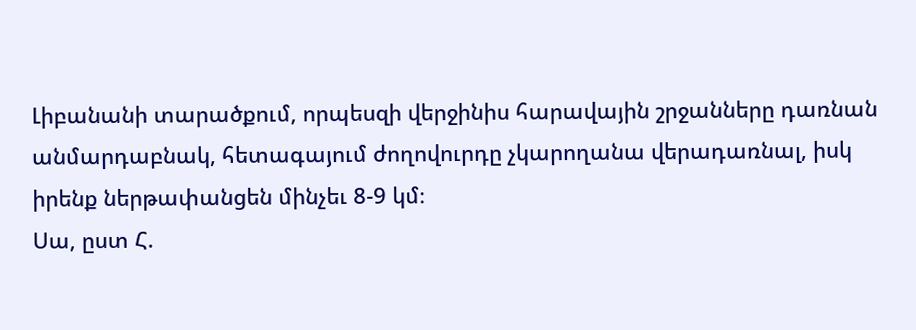Լիբանանի տարածքում, որպեսզի վերջինիս հարավային շրջանները դառնան անմարդաբնակ, հետագայում ժողովուրդը չկարողանա վերադառնալ, իսկ իրենք ներթափանցեն մինչեւ 8-9 կմ։
Սա, ըստ Հ.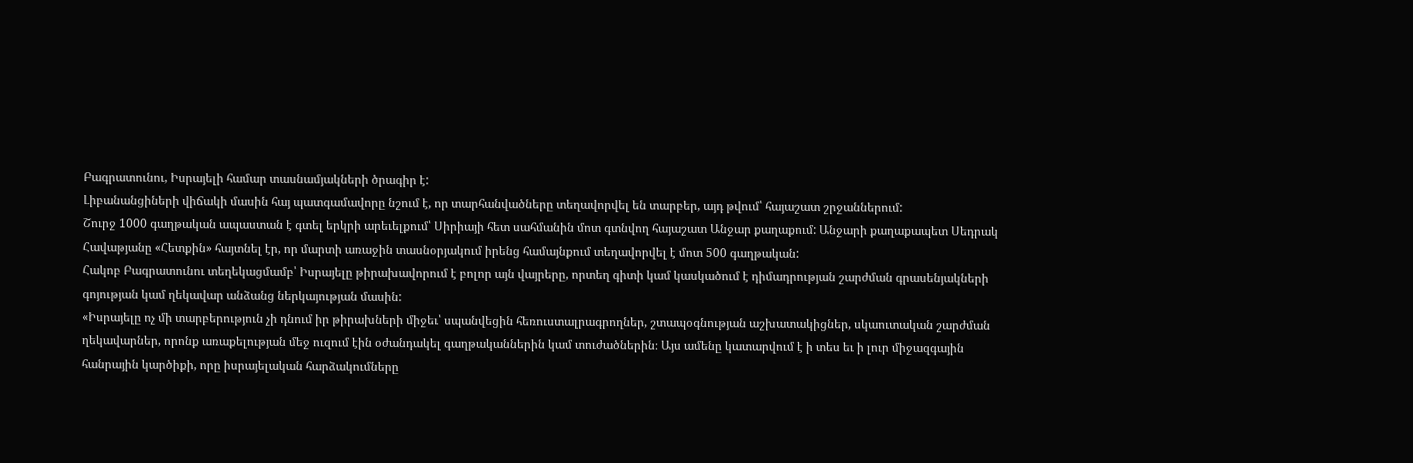Բագրատունու, Իսրայելի համար տասնամյակների ծրագիր է:
Լիբանանցիների վիճակի մասին հայ պատգամավորը նշում է, որ տարհանվածները տեղավորվել են տարբեր, այդ թվում՝ հայաշատ շրջաններում:
Շուրջ 1000 գաղթական ապաստան է գտել երկրի արեւելքում՝ Սիրիայի հետ սահմանին մոտ գտնվող հայաշատ Անջար քաղաքում: Անջարի քաղաքապետ Սեդրակ Հավաթյանը «Հետքին» հայտնել էր, որ մարտի առաջին տասնօրյակում իրենց համայնքում տեղավորվել է մոտ 500 գաղթական:
Հակոբ Բագրատունու տեղեկացմամբ՝ Իսրայելը թիրախավորում է բոլոր այն վայրերը, որտեղ գիտի կամ կասկածում է դիմադրության շարժման գրասենյակների գոյության կամ ղեկավար անձանց ներկայության մասին:
«Իսրայելը ոչ մի տարբերություն չի դնում իր թիրախների միջեւ՝ սպանվեցին հեռուստալրագրողներ, շտապօգնության աշխատակիցներ, սկաուտական շարժման ղեկավարներ, որոնք առաքելության մեջ ուզում էին օժանդակել գաղթականներին կամ տուժածներին։ Այս ամենը կատարվում է ի տես եւ ի լուր միջազգային հանրային կարծիքի, որը իսրայելական հարձակումները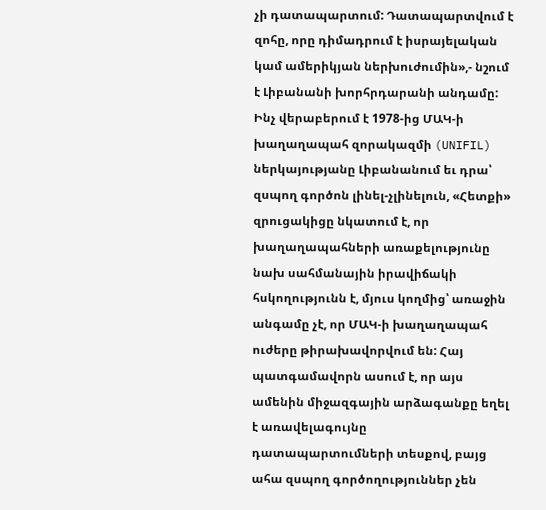չի դատապարտում: Դատապարտվում է զոհը, որը դիմադրում է իսրայելական կամ ամերիկյան ներխուժումին»,- նշում է Լիբանանի խորհրդարանի անդամը:
Ինչ վերաբերում է 1978-ից ՄԱԿ-ի խաղաղապահ զորակազմի (UNIFIL) ներկայությանը Լիբանանում եւ դրա՝ զսպող գործոն լինել-չլինելուն, «Հետքի» զրուցակիցը նկատում է, որ խաղաղապահների առաքելությունը նախ սահմանային իրավիճակի հսկողությունն է, մյուս կողմից՝ առաջին անգամը չէ, որ ՄԱԿ-ի խաղաղապահ ուժերը թիրախավորվում են: Հայ պատգամավորն ասում է, որ այս ամենին միջազգային արձագանքը եղել է առավելագույնը դատապարտումների տեսքով, բայց ահա զսպող գործողություններ չեն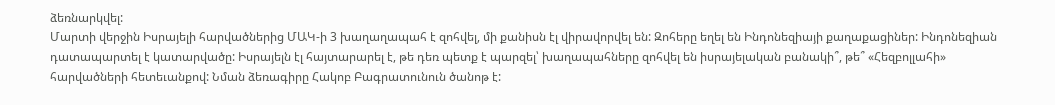ձեռնարկվել:
Մարտի վերջին Իսրայելի հարվածներից ՄԱԿ-ի 3 խաղաղապահ է զոհվել, մի քանիսն էլ վիրավորվել են: Զոհերը եղել են Ինդոնեզիայի քաղաքացիներ: Ինդոնեզիան դատապարտել է կատարվածը: Իսրայելն էլ հայտարարել է, թե դեռ պետք է պարզել՝ խաղապահները զոհվել են իսրայելական բանակի՞, թե՞ «Հեզբոլլահի» հարվածների հետեւանքով: Նման ձեռագիրը Հակոբ Բագրատունուն ծանոթ է: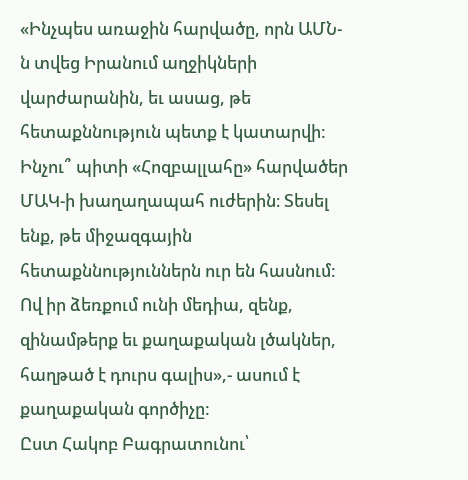«Ինչպես առաջին հարվածը, որն ԱՄՆ-ն տվեց Իրանում աղջիկների վարժարանին, եւ ասաց, թե հետաքննություն պետք է կատարվի: Ինչու՞ պիտի «Հոզբալլահը» հարվածեր ՄԱԿ-ի խաղաղապահ ուժերին։ Տեսել ենք, թե միջազգային հետաքննություններն ուր են հասնում: Ով իր ձեռքում ունի մեդիա, զենք, զինամթերք եւ քաղաքական լծակներ, հաղթած է դուրս գալիս»,- ասում է քաղաքական գործիչը:
Ըստ Հակոբ Բագրատունու՝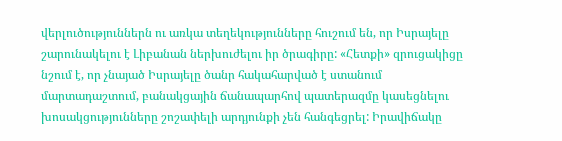վերլուծություններն ու առկա տեղեկությունները հուշում են, որ Իսրայելը շարունակելու է Լիբանան ներխուժելու իր ծրագիրը: «Հետքի» զրուցակիցը նշում է, որ չնայած Իսրայելը ծանր հակահարված է ստանում մարտադաշտում, բանակցային ճանապարհով պատերազմը կասեցնելու խոսակցությունները շոշափելի արդյունքի չեն հանգեցրել: Իրավիճակը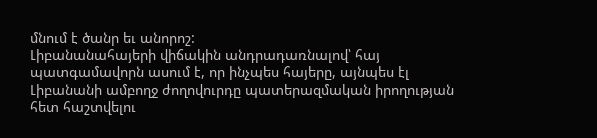մնում է ծանր եւ անորոշ:
Լիբանանահայերի վիճակին անդրադառնալով՝ հայ պատգամավորն ասում է, որ ինչպես հայերը, այնպես էլ Լիբանանի ամբողջ ժողովուրդը պատերազմական իրողության հետ հաշտվելու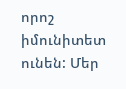որոշ իմունիտետ ունեն: Մեր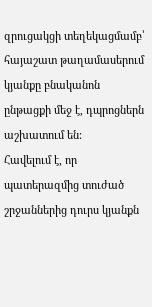զրուցակցի տեղեկացմամբ՝ հայաշատ թաղամասերում կյանքը բնականոն ընթացքի մեջ է, դպրոցներն աշխատում են:
Հավելում է, որ պատերազմից տուժած շրջաններից դուրս կյանքն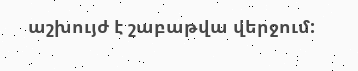աշխույժ է շաբաթվա վերջում: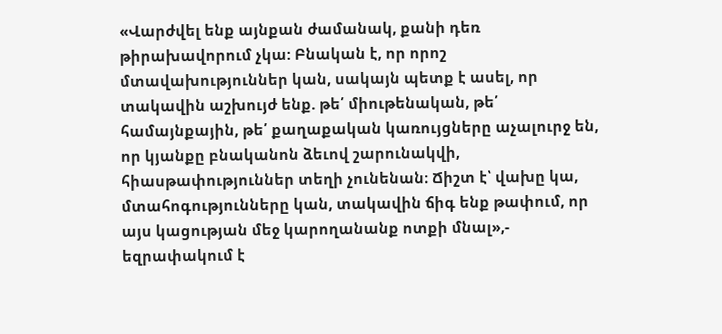«Վարժվել ենք այնքան ժամանակ, քանի դեռ թիրախավորում չկա: Բնական է, որ որոշ մտավախություններ կան, սակայն պետք է ասել, որ տակավին աշխույժ ենք. թե՛ միութենական, թե՛ համայնքային, թե՛ քաղաքական կառույցները աչալուրջ են, որ կյանքը բնականոն ձեւով շարունակվի, հիասթափություններ տեղի չունենան։ Ճիշտ է՝ վախը կա, մտահոգությունները կան, տակավին ճիգ ենք թափում, որ այս կացության մեջ կարողանանք ոտքի մնալ»,- եզրափակում է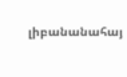լիբանանահայ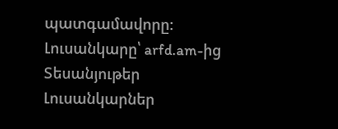պատգամավորը:
Լուսանկարը՝ arfd.am-ից
Տեսանյութեր
Լուսանկարներ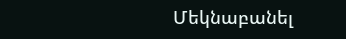Մեկնաբանել